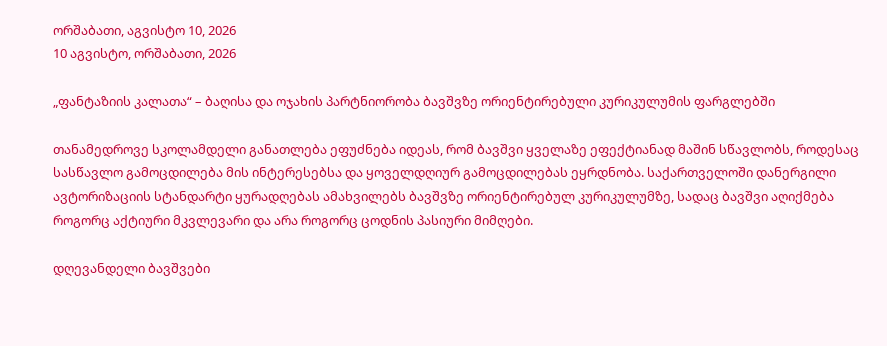ორშაბათი, აგვისტო 10, 2026
10 აგვისტო, ორშაბათი, 2026

„ფანტაზიის კალათა“ – ბაღისა და ოჯახის პარტნიორობა ბავშვზე ორიენტირებული კურიკულუმის ფარგლებში

თანამედროვე სკოლამდელი განათლება ეფუძნება იდეას, რომ ბავშვი ყველაზე ეფექტიანად მაშინ სწავლობს, როდესაც სასწავლო გამოცდილება მის ინტერესებსა და ყოველდღიურ გამოცდილებას ეყრდნობა. საქართველოში დანერგილი ავტორიზაციის სტანდარტი ყურადღებას ამახვილებს ბავშვზე ორიენტირებულ კურიკულუმზე, სადაც ბავშვი აღიქმება როგორც აქტიური მკვლევარი და არა როგორც ცოდნის პასიური მიმღები.

დღევანდელი ბავშვები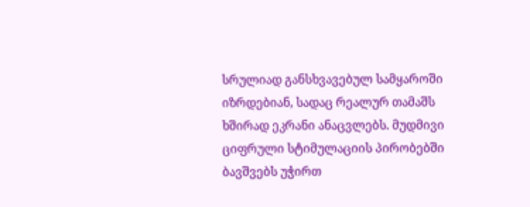სრულიად განსხვავებულ სამყაროში იზრდებიან, სადაც რეალურ თამაშს ხშირად ეკრანი ანაცვლებს. მუდმივი ციფრული სტიმულაციის პირობებში ბავშვებს უჭირთ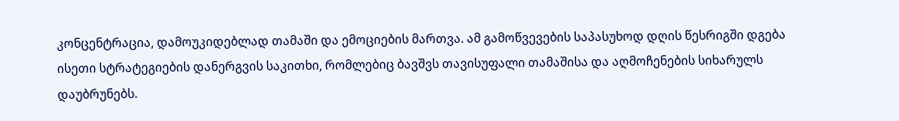კონცენტრაცია, დამოუკიდებლად თამაში და ემოციების მართვა. ამ გამოწვევების საპასუხოდ დღის წესრიგში დგება ისეთი სტრატეგიების დანერგვის საკითხი, რომლებიც ბავშვს თავისუფალი თამაშისა და აღმოჩენების სიხარულს დაუბრუნებს.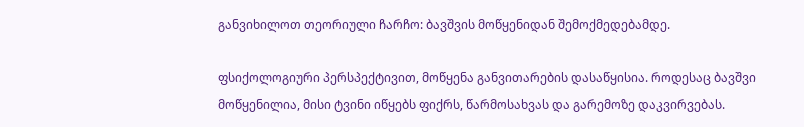განვიხილოთ თეორიული ჩარჩო: ბავშვის მოწყენიდან შემოქმედებამდე.

ფსიქოლოგიური პერსპექტივით, მოწყენა განვითარების დასაწყისია. როდესაც ბავშვი მოწყენილია, მისი ტვინი იწყებს ფიქრს, წარმოსახვას და გარემოზე დაკვირვებას.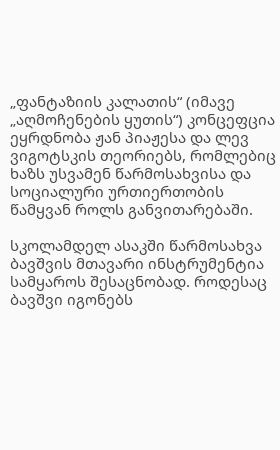„ფანტაზიის კალათის“ (იმავე „აღმოჩენების ყუთის“) კონცეფცია ეყრდნობა ჟან პიაჟესა და ლევ ვიგოტსკის თეორიებს, რომლებიც ხაზს უსვამენ წარმოსახვისა და სოციალური ურთიერთობის წამყვან როლს განვითარებაში.

სკოლამდელ ასაკში წარმოსახვა ბავშვის მთავარი ინსტრუმენტია სამყაროს შესაცნობად. როდესაც ბავშვი იგონებს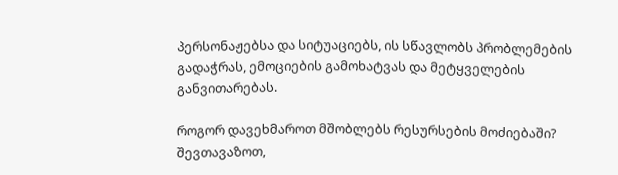პერსონაჟებსა და სიტუაციებს, ის სწავლობს პრობლემების გადაჭრას, ემოციების გამოხატვას და მეტყველების განვითარებას.

როგორ დავეხმაროთ მშობლებს რესურსების მოძიებაში? შევთავაზოთ,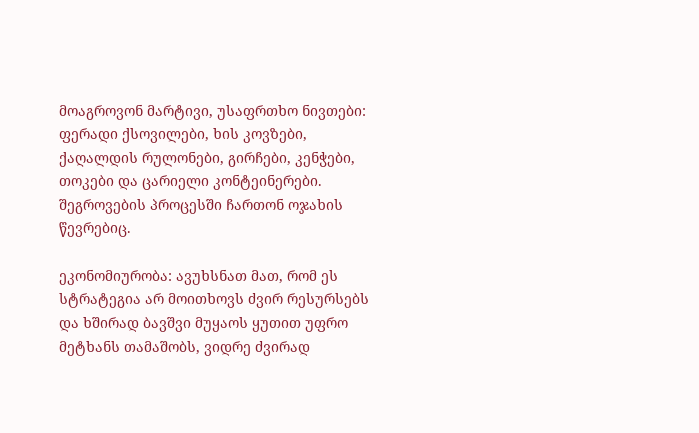მოაგროვონ მარტივი, უსაფრთხო ნივთები: ფერადი ქსოვილები, ხის კოვზები, ქაღალდის რულონები, გირჩები, კენჭები, თოკები და ცარიელი კონტეინერები. შეგროვების პროცესში ჩართონ ოჯახის წევრებიც.

ეკონომიურობა: ავუხსნათ მათ, რომ ეს სტრატეგია არ მოითხოვს ძვირ რესურსებს და ხშირად ბავშვი მუყაოს ყუთით უფრო მეტხანს თამაშობს, ვიდრე ძვირად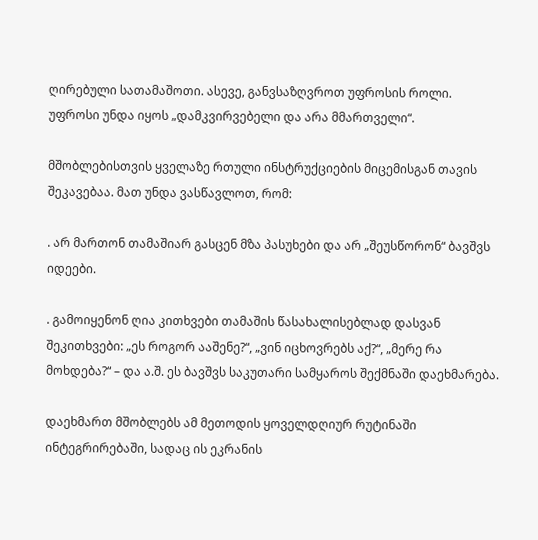ღირებული სათამაშოთი. ასევე, განვსაზღვროთ უფროსის როლი. უფროსი უნდა იყოს „დამკვირვებელი და არა მმართველი“.

მშობლებისთვის ყველაზე რთული ინსტრუქციების მიცემისგან თავის შეკავებაა. მათ უნდა ვასწავლოთ, რომ:

. არ მართონ თამაშიარ გასცენ მზა პასუხები და არ „შეუსწორონ“ ბავშვს იდეები.

. გამოიყენონ ღია კითხვები თამაშის წასახალისებლად დასვან შეკითხვები: „ეს როგორ ააშენე?“, „ვინ იცხოვრებს აქ?“, „მერე რა მოხდება?“ – და ა.შ. ეს ბავშვს საკუთარი სამყაროს შექმნაში დაეხმარება.

დაეხმართ მშობლებს ამ მეთოდის ყოველდღიურ რუტინაში ინტეგრირებაში, სადაც ის ეკრანის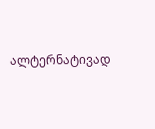ალტერნატივად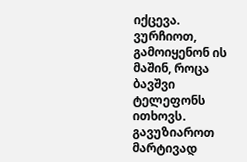იქცევა. ვურჩიოთ, გამოიყენონ ის მაშინ, როცა ბავშვი ტელეფონს ითხოვს. გავუზიაროთ მარტივად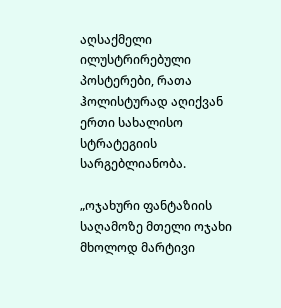აღსაქმელი ილუსტრირებული პოსტერები, რათა ჰოლისტურად აღიქვან ერთი სახალისო სტრატეგიის სარგებლიანობა.

„ოჯახური ფანტაზიის საღამოზე მთელი ოჯახი მხოლოდ მარტივი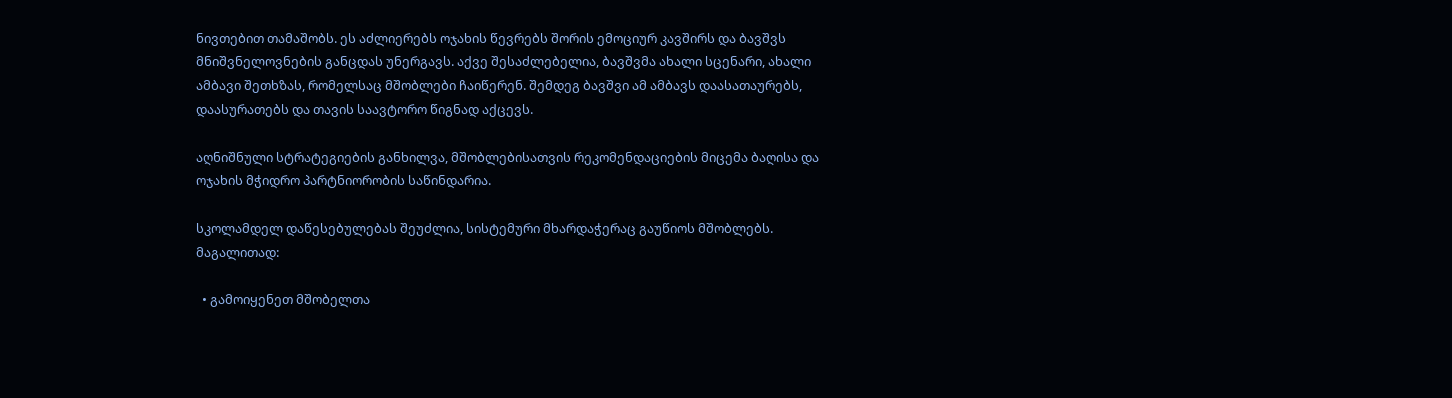ნივთებით თამაშობს. ეს აძლიერებს ოჯახის წევრებს შორის ემოციურ კავშირს და ბავშვს მნიშვნელოვნების განცდას უნერგავს. აქვე შესაძლებელია, ბავშვმა ახალი სცენარი, ახალი ამბავი შეთხზას, რომელსაც მშობლები ჩაიწერენ. შემდეგ ბავშვი ამ ამბავს დაასათაურებს,  დაასურათებს და თავის საავტორო წიგნად აქცევს.

აღნიშნული სტრატეგიების განხილვა, მშობლებისათვის რეკომენდაციების მიცემა ბაღისა და ოჯახის მჭიდრო პარტნიორობის საწინდარია.

სკოლამდელ დაწესებულებას შეუძლია, სისტემური მხარდაჭერაც გაუწიოს მშობლებს. მაგალითად:

  • გამოიყენეთ მშობელთა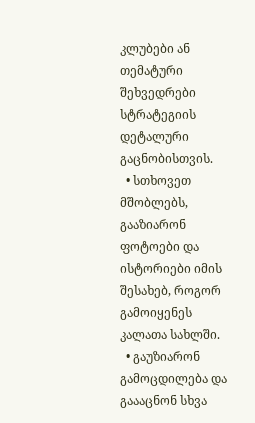კლუბები ან თემატური შეხვედრები სტრატეგიის დეტალური გაცნობისთვის.
  • სთხოვეთ მშობლებს, გააზიარონ ფოტოები და ისტორიები იმის შესახებ, როგორ გამოიყენეს კალათა სახლში.
  • გაუზიარონ გამოცდილება და გაააცნონ სხვა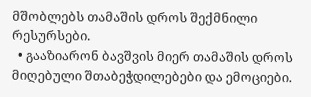მშობლებს თამაშის დროს შექმნილი რესურსები.
  • გააზიარონ ბავშვის მიერ თამაშის დროს მიღებული შთაბეჭდილებები და ემოციები.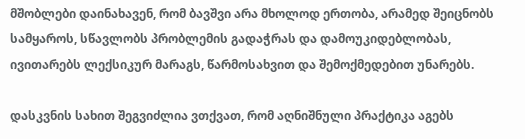მშობლები დაინახავენ, რომ ბავშვი არა მხოლოდ ერთობა, არამედ შეიცნობს სამყაროს, სწავლობს პრობლემის გადაჭრას და დამოუკიდებლობას, ივითარებს ლექსიკურ მარაგს, წარმოსახვით და შემოქმედებით უნარებს.

დასკვნის სახით შეგვიძლია ვთქვათ, რომ აღნიშნული პრაქტიკა აგებს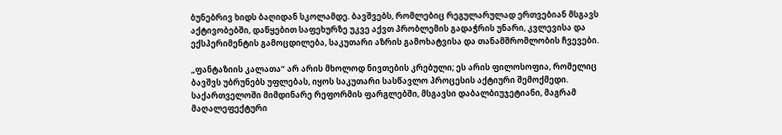ბუნებრივ ხიდს ბაღიდან სკოლამდე. ბავშვებს, რომლებიც რეგულარულად ერთვებიან მსგავს აქტივობებში, დაწყებით საფეხურზე უკვე აქვთ პრობლემის გადაჭრის უნარი, კვლევისა და ექსპერიმენტის გამოცდილება, საკუთარი აზრის გამოხატვისა და თანამშრომლობის ჩვევები.

„ფანტაზიის კალათა“ არ არის მხოლოდ ნივთების კრებული; ეს არის ფილოსოფია, რომელიც ბავშვს უბრუნებს უფლებას, იყოს საკუთარი სასწავლო პროცესის აქტიური შემოქმედი. საქართველოში მიმდინარე რეფორმის ფარგლებში, მსგავსი დაბალბიუჯეტიანი, მაგრამ მაღალეფექტური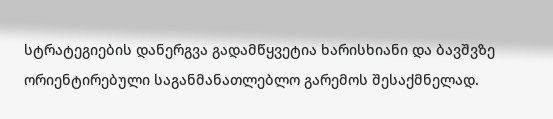სტრატეგიების დანერგვა გადამწყვეტია ხარისხიანი და ბავშვზე ორიენტირებული საგანმანათლებლო გარემოს შესაქმნელად.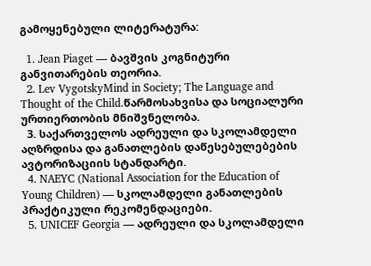გამოყენებული ლიტერატურა:

  1. Jean Piaget — ბავშვის კოგნიტური განვითარების თეორია.
  2. Lev VygotskyMind in Society; The Language and Thought of the Child.წარმოსახვისა და სოციალური ურთიერთობის მნიშვნელობა.
  3. საქართველოს ადრეული და სკოლამდელი აღზრდისა და განათლების დაწესებულებების ავტორიზაციის სტანდარტი.
  4. NAEYC (National Association for the Education of Young Children) — სკოლამდელი განათლების პრაქტიკული რეკომენდაციები.
  5. UNICEF Georgia — ადრეული და სკოლამდელი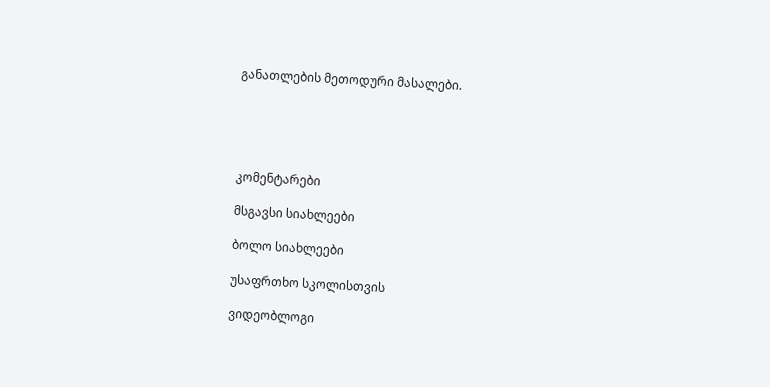განათლების მეთოდური მასალები.





კომენტარები

მსგავსი სიახლეები

ბოლო სიახლეები

უსაფრთხო სკოლისთვის

ვიდეობლოგი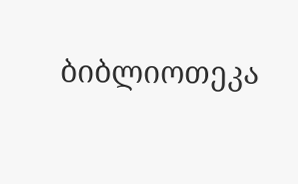ბიბლიოთეკა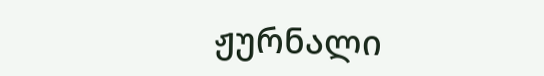ჟურნალი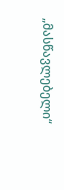„მასწავლებელი“